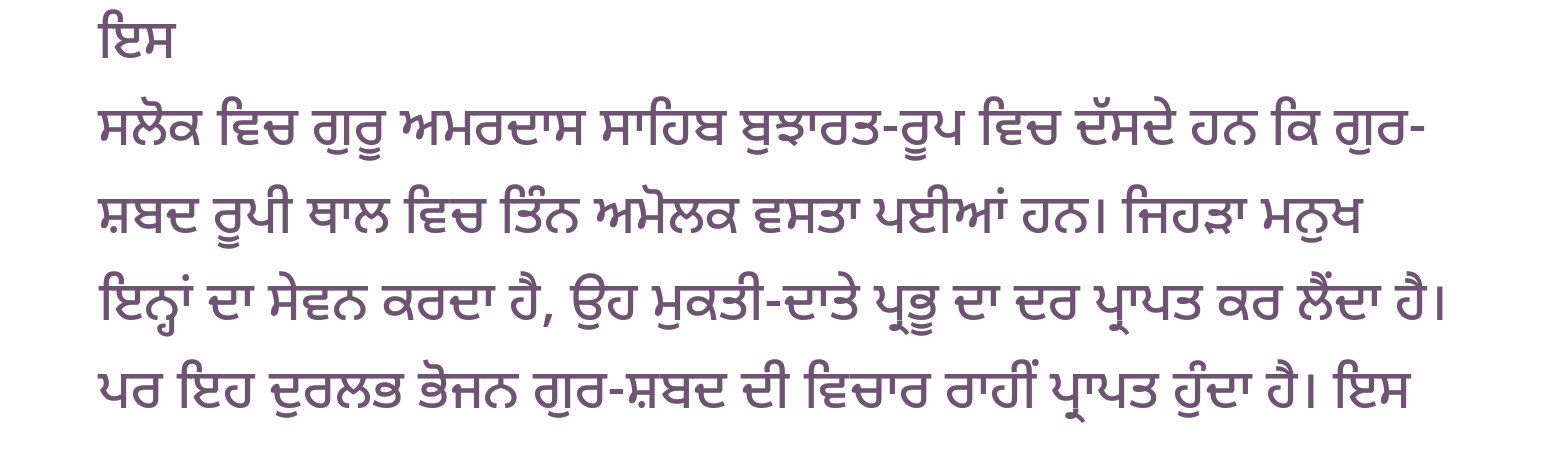ਇਸ
ਸਲੋਕ ਵਿਚ ਗੁਰੂ ਅਮਰਦਾਸ ਸਾਹਿਬ ਬੁਝਾਰਤ-ਰੂਪ ਵਿਚ ਦੱਸਦੇ ਹਨ ਕਿ ਗੁਰ-ਸ਼ਬਦ ਰੂਪੀ ਥਾਲ ਵਿਚ ਤਿੰਨ ਅਮੋਲਕ ਵਸਤਾ ਪਈਆਂ ਹਨ। ਜਿਹੜਾ ਮਨੁਖ ਇਨ੍ਹਾਂ ਦਾ ਸੇਵਨ ਕਰਦਾ ਹੈ, ਉਹ ਮੁਕਤੀ-ਦਾਤੇ ਪ੍ਰਭੂ ਦਾ ਦਰ ਪ੍ਰਾਪਤ ਕਰ ਲੈਂਦਾ ਹੈ। ਪਰ ਇਹ ਦੁਰਲਭ ਭੋਜਨ ਗੁਰ-ਸ਼ਬਦ ਦੀ ਵਿਚਾਰ ਰਾਹੀਂ ਪ੍ਰਾਪਤ ਹੁੰਦਾ ਹੈ। ਇਸ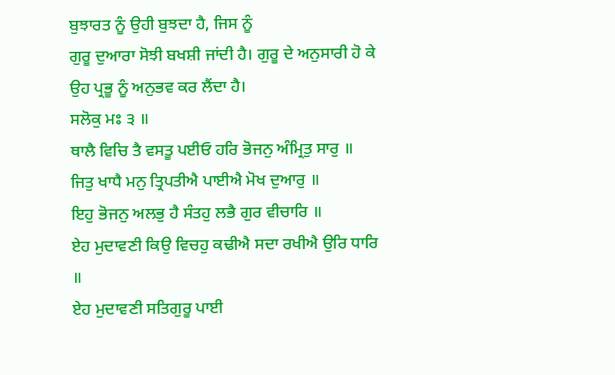ਬੁਝਾਰਤ ਨੂੰ ਉਹੀ ਬੁਝਦਾ ਹੈ, ਜਿਸ ਨੂੰ
ਗੁਰੂ ਦੁਆਰਾ ਸੋਝੀ ਬਖਸ਼ੀ ਜਾਂਦੀ ਹੈ। ਗੁਰੂ ਦੇ ਅਨੁਸਾਰੀ ਹੋ ਕੇ ਉਹ ਪ੍ਰਭੂ ਨੂੰ ਅਨੁਭਵ ਕਰ ਲੈਂਦਾ ਹੈ।
ਸਲੋਕੁ ਮਃ ੩ ॥
ਥਾਲੈ ਵਿਚਿ ਤੈ ਵਸਤੂ ਪਈਓ ਹਰਿ ਭੋਜਨੁ ਅੰਮ੍ਰਿਤੁ ਸਾਰੁ ॥
ਜਿਤੁ ਖਾਧੈ ਮਨੁ ਤ੍ਰਿਪਤੀਐ ਪਾਈਐ ਮੋਖ ਦੁਆਰੁ ॥
ਇਹੁ ਭੋਜਨੁ ਅਲਭੁ ਹੈ ਸੰਤਹੁ ਲਭੈ ਗੁਰ ਵੀਚਾਰਿ ॥
ਏਹ ਮੁਦਾਵਣੀ ਕਿਉ ਵਿਚਹੁ ਕਢੀਐ ਸਦਾ ਰਖੀਐ ਉਰਿ ਧਾਰਿ ॥
ਏਹ ਮੁਦਾਵਣੀ ਸਤਿਗੁਰੂ ਪਾਈ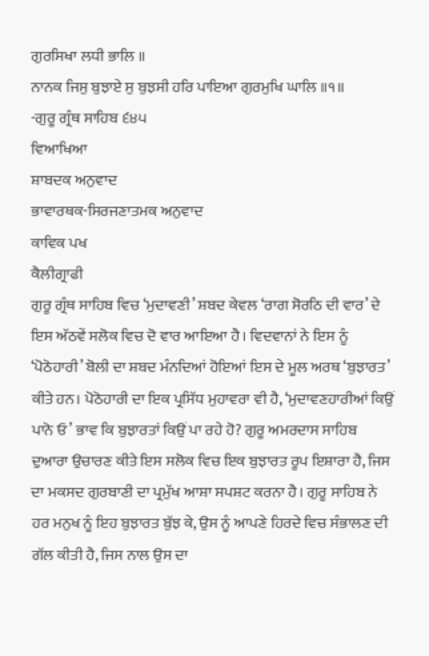ਗੁਰਸਿਖਾ ਲਧੀ ਭਾਲਿ ॥
ਨਾਨਕ ਜਿਸੁ ਬੁਝਾਏ ਸੁ ਬੁਝਸੀ ਹਰਿ ਪਾਇਆ ਗੁਰਮੁਖਿ ਘਾਲਿ ॥੧॥
-ਗੁਰੂ ਗ੍ਰੰਥ ਸਾਹਿਬ ੬੪੫
ਵਿਆਖਿਆ
ਸ਼ਾਬਦਕ ਅਨੁਵਾਦ
ਭਾਵਾਰਥਕ-ਸਿਰਜਣਾਤਮਕ ਅਨੁਵਾਦ
ਕਾਵਿਕ ਪਖ
ਕੈਲੀਗ੍ਰਾਫੀ
ਗੁਰੂ ਗ੍ਰੰਥ ਸਾਹਿਬ ਵਿਚ ‘ਮੁਦਾਵਣੀ’ ਸ਼ਬਦ ਕੇਵਲ ‘ਰਾਗ ਸੋਰਠਿ ਦੀ ਵਾਰ’ ਦੇ ਇਸ ਅੱਠਵੇਂ ਸਲੋਕ ਵਿਚ ਦੋ ਵਾਰ ਆਇਆ ਹੈ। ਵਿਦਵਾਨਾਂ ਨੇ ਇਸ ਨੂੰ ‘ਪੋਠੋਹਾਰੀ’ ਬੋਲੀ ਦਾ ਸ਼ਬਦ ਮੰਨਦਿਆਂ ਹੋਇਆਂ ਇਸ ਦੇ ਮੂਲ ਅਰਥ ‘ਬੁਝਾਰਤ’ ਕੀਤੇ ਹਨ। ਪੋਠੋਹਾਰੀ ਦਾ ਇਕ ਪ੍ਰਸਿੱਧ ਮੁਹਾਵਰਾ ਵੀ ਹੈ, ‘ਮੁਦਾਵਣਹਾਰੀਆਂ ਕਿਉਂ ਪਾਨੋ ਓ’ ਭਾਵ ਕਿ ਬੁਝਾਰਤਾਂ ਕਿਉਂ ਪਾ ਰਹੇ ਹੋ? ਗੁਰੂ ਅਮਰਦਾਸ ਸਾਹਿਬ ਦੁਆਰਾ ਉਚਾਰਣ ਕੀਤੇ ਇਸ ਸਲੋਕ ਵਿਚ ਇਕ ਬੁਝਾਰਤ ਰੂਪ ਇਸ਼ਾਰਾ ਹੈ, ਜਿਸ ਦਾ ਮਕਸਦ ਗੁਰਬਾਣੀ ਦਾ ਪ੍ਰਮੁੱਖ ਆਸ਼ਾ ਸਪਸ਼ਟ ਕਰਨਾ ਹੈ। ਗੁਰੂ ਸਾਹਿਬ ਨੇ ਹਰ ਮਨੁਖ ਨੂੰ ਇਹ ਬੁਝਾਰਤ ਬੁੱਝ ਕੇ, ਉਸ ਨੂੰ ਆਪਣੇ ਹਿਰਦੇ ਵਿਚ ਸੰਭਾਲਣ ਦੀ ਗੱਲ ਕੀਤੀ ਹੈ, ਜਿਸ ਨਾਲ ਉਸ ਦਾ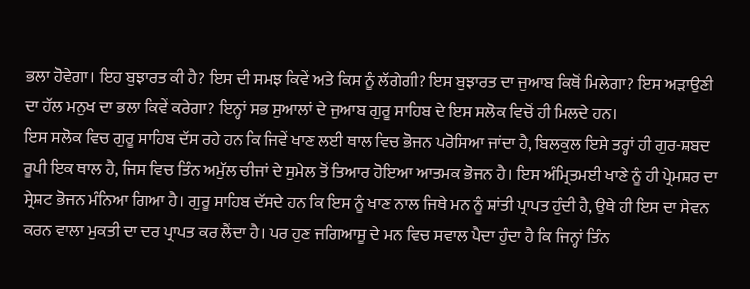ਭਲਾ ਹੋਵੇਗਾ। ਇਹ ਬੁਝਾਰਤ ਕੀ ਹੈ? ਇਸ ਦੀ ਸਮਝ ਕਿਵੇਂ ਅਤੇ ਕਿਸ ਨੂੰ ਲੱਗੇਗੀ? ਇਸ ਬੁਝਾਰਤ ਦਾ ਜੁਆਬ ਕਿਥੋਂ ਮਿਲੇਗਾ? ਇਸ ਅੜਾਉਣੀ ਦਾ ਹੱਲ ਮਨੁਖ ਦਾ ਭਲਾ ਕਿਵੇਂ ਕਰੇਗਾ? ਇਨ੍ਹਾਂ ਸਭ ਸੁਆਲਾਂ ਦੇ ਜੁਆਬ ਗੁਰੂ ਸਾਹਿਬ ਦੇ ਇਸ ਸਲੋਕ ਵਿਚੋਂ ਹੀ ਮਿਲਦੇ ਹਨ।
ਇਸ ਸਲੋਕ ਵਿਚ ਗੁਰੂ ਸਾਹਿਬ ਦੱਸ ਰਹੇ ਹਨ ਕਿ ਜਿਵੇਂ ਖਾਣ ਲਈ ਥਾਲ ਵਿਚ ਭੋਜਨ ਪਰੋਸਿਆ ਜਾਂਦਾ ਹੈ, ਬਿਲਕੁਲ ਇਸੇ ਤਰ੍ਹਾਂ ਹੀ ਗੁਰ-ਸ਼ਬਦ ਰੂਪੀ ਇਕ ਥਾਲ ਹੈ, ਜਿਸ ਵਿਚ ਤਿੰਨ ਅਮੁੱਲ ਚੀਜਾਂ ਦੇ ਸੁਮੇਲ ਤੋਂ ਤਿਆਰ ਹੋਇਆ ਆਤਮਕ ਭੋਜਨ ਹੈ। ਇਸ ਅੰਮ੍ਰਿਤਮਈ ਖਾਣੇ ਨੂੰ ਹੀ ਪ੍ਰੇਮਸ਼ਰ ਦਾ ਸ੍ਰੇਸ਼ਟ ਭੋਜਨ ਮੰਨਿਆ ਗਿਆ ਹੈ। ਗੁਰੂ ਸਾਹਿਬ ਦੱਸਦੇ ਹਨ ਕਿ ਇਸ ਨੂੰ ਖਾਣ ਨਾਲ ਜਿਥੇ ਮਨ ਨੂੰ ਸ਼ਾਂਤੀ ਪ੍ਰਾਪਤ ਹੁੰਦੀ ਹੈ, ਉਥੇ ਹੀ ਇਸ ਦਾ ਸੇਵਨ ਕਰਨ ਵਾਲਾ ਮੁਕਤੀ ਦਾ ਦਰ ਪ੍ਰਾਪਤ ਕਰ ਲੈਂਦਾ ਹੈ। ਪਰ ਹੁਣ ਜਗਿਆਸੂ ਦੇ ਮਨ ਵਿਚ ਸਵਾਲ ਪੈਦਾ ਹੁੰਦਾ ਹੈ ਕਿ ਜਿਨ੍ਹਾਂ ਤਿੰਨ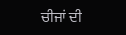ਚੀਜਾਂ ਦੀ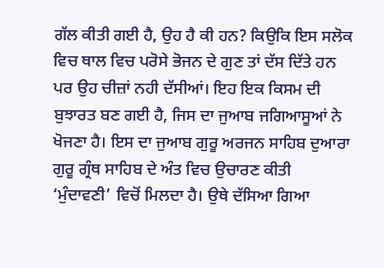ਗੱਲ ਕੀਤੀ ਗਈ ਹੈ, ਉਹ ਹੈ ਕੀ ਹਨ? ਕਿਉਕਿ ਇਸ ਸਲੋਕ ਵਿਚ ਥਾਲ ਵਿਚ ਪਰੋਸੇ ਭੋਜਨ ਦੇ ਗੁਣ ਤਾਂ ਦੱਸ ਦਿੱਤੇ ਹਨ ਪਰ ਉਹ ਚੀਜ਼ਾਂ ਨਹੀ ਦੱਸੀਆਂ। ਇਹ ਇਕ ਕਿਸਮ ਦੀ ਬੁਝਾਰਤ ਬਣ ਗਈ ਹੈ, ਜਿਸ ਦਾ ਜੁਆਬ ਜਗਿਆਸੂਆਂ ਨੇ ਖੋਜਣਾ ਹੈ। ਇਸ ਦਾ ਜੁਆਬ ਗੁਰੂ ਅਰਜਨ ਸਾਹਿਬ ਦੁਆਰਾ ਗੁਰੂ ਗ੍ਰੰਥ ਸਾਹਿਬ ਦੇ ਅੰਤ ਵਿਚ ਉਚਾਰਣ ਕੀਤੀ ‘ਮੁੰਦਾਵਣੀ’ ਵਿਚੋਂ ਮਿਲਦਾ ਹੈ। ਉਥੇ ਦੱਸਿਆ ਗਿਆ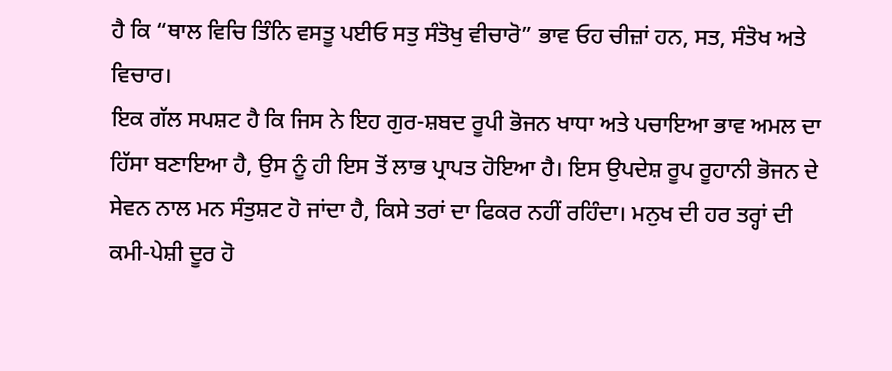ਹੈ ਕਿ “ਥਾਲ ਵਿਚਿ ਤਿੰਨਿ ਵਸਤੂ ਪਈਓ ਸਤੁ ਸੰਤੋਖੁ ਵੀਚਾਰੋ” ਭਾਵ ਓਹ ਚੀਜ਼ਾਂ ਹਨ, ਸਤ, ਸੰਤੋਖ ਅਤੇ ਵਿਚਾਰ।
ਇਕ ਗੱਲ ਸਪਸ਼ਟ ਹੈ ਕਿ ਜਿਸ ਨੇ ਇਹ ਗੁਰ-ਸ਼ਬਦ ਰੂਪੀ ਭੋਜਨ ਖਾਧਾ ਅਤੇ ਪਚਾਇਆ ਭਾਵ ਅਮਲ ਦਾ ਹਿੱਸਾ ਬਣਾਇਆ ਹੈ, ਉਸ ਨੂੰ ਹੀ ਇਸ ਤੋਂ ਲਾਭ ਪ੍ਰਾਪਤ ਹੋਇਆ ਹੈ। ਇਸ ਉਪਦੇਸ਼ ਰੂਪ ਰੂਹਾਨੀ ਭੋਜਨ ਦੇ ਸੇਵਨ ਨਾਲ ਮਨ ਸੰਤੁਸ਼ਟ ਹੋ ਜਾਂਦਾ ਹੈ, ਕਿਸੇ ਤਰਾਂ ਦਾ ਫਿਕਰ ਨਹੀਂ ਰਹਿੰਦਾ। ਮਨੁਖ ਦੀ ਹਰ ਤਰ੍ਹਾਂ ਦੀ ਕਮੀ-ਪੇਸ਼ੀ ਦੂਰ ਹੋ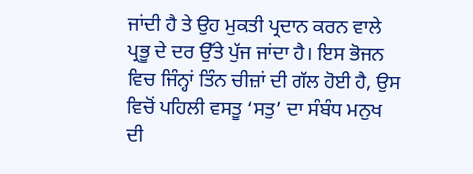ਜਾਂਦੀ ਹੈ ਤੇ ਉਹ ਮੁਕਤੀ ਪ੍ਰਦਾਨ ਕਰਨ ਵਾਲੇ ਪ੍ਰਭੂ ਦੇ ਦਰ ਉੱਤੇ ਪੁੱਜ ਜਾਂਦਾ ਹੈ। ਇਸ ਭੋਜਨ ਵਿਚ ਜਿੰਨ੍ਹਾਂ ਤਿੰਨ ਚੀਜ਼ਾਂ ਦੀ ਗੱਲ ਹੋਈ ਹੈ, ਉਸ ਵਿਚੋਂ ਪਹਿਲੀ ਵਸਤੂ ‘ਸਤੁ’ ਦਾ ਸੰਬੰਧ ਮਨੁਖ ਦੀ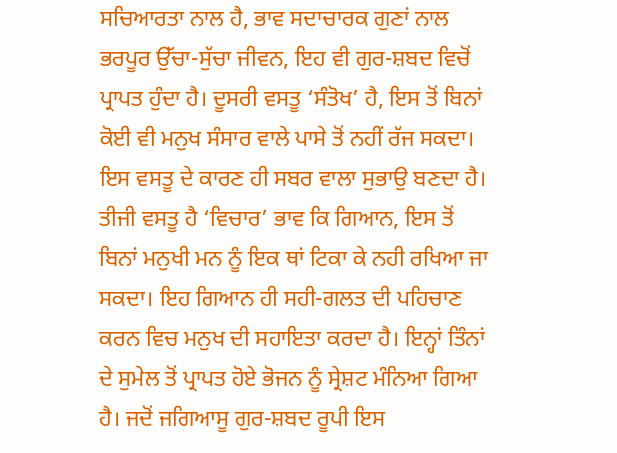ਸਚਿਆਰਤਾ ਨਾਲ ਹੈ, ਭਾਵ ਸਦਾਚਾਰਕ ਗੁਣਾਂ ਨਾਲ ਭਰਪੂਰ ਉੱਚਾ-ਸੁੱਚਾ ਜੀਵਨ, ਇਹ ਵੀ ਗੁਰ-ਸ਼ਬਦ ਵਿਚੋਂ ਪ੍ਰਾਪਤ ਹੁੰਦਾ ਹੈ। ਦੂਸਰੀ ਵਸਤੂ ‘ਸੰਤੋਖ’ ਹੈ, ਇਸ ਤੋਂ ਬਿਨਾਂ ਕੋਈ ਵੀ ਮਨੁਖ ਸੰਸਾਰ ਵਾਲੇ ਪਾਸੇ ਤੋਂ ਨਹੀਂ ਰੱਜ ਸਕਦਾ। ਇਸ ਵਸਤੂ ਦੇ ਕਾਰਣ ਹੀ ਸਬਰ ਵਾਲਾ ਸੁਭਾਉ ਬਣਦਾ ਹੈ। ਤੀਜੀ ਵਸਤੂ ਹੈ ‘ਵਿਚਾਰ’ ਭਾਵ ਕਿ ਗਿਆਨ, ਇਸ ਤੋਂ ਬਿਨਾਂ ਮਨੁਖੀ ਮਨ ਨੂੰ ਇਕ ਥਾਂ ਟਿਕਾ ਕੇ ਨਹੀ ਰਖਿਆ ਜਾ ਸਕਦਾ। ਇਹ ਗਿਆਨ ਹੀ ਸਹੀ-ਗਲਤ ਦੀ ਪਹਿਚਾਣ ਕਰਨ ਵਿਚ ਮਨੁਖ ਦੀ ਸਹਾਇਤਾ ਕਰਦਾ ਹੈ। ਇਨ੍ਹਾਂ ਤਿੰਨਾਂ ਦੇ ਸੁਮੇਲ ਤੋਂ ਪ੍ਰਾਪਤ ਹੋਏ ਭੋਜਨ ਨੂੰ ਸ੍ਰੇਸ਼ਟ ਮੰਨਿਆ ਗਿਆ ਹੈ। ਜਦੋਂ ਜਗਿਆਸੂ ਗੁਰ-ਸ਼ਬਦ ਰੂਪੀ ਇਸ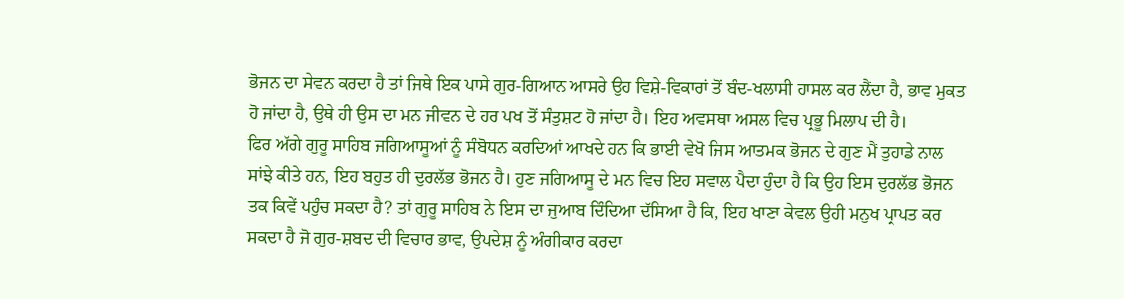ਭੋਜਨ ਦਾ ਸੇਵਨ ਕਰਦਾ ਹੈ ਤਾਂ ਜਿਥੇ ਇਕ ਪਾਸੇ ਗੁਰ-ਗਿਆਨ ਆਸਰੇ ਉਹ ਵਿਸ਼ੇ-ਵਿਕਾਰਾਂ ਤੋਂ ਬੰਦ-ਖਲਾਸੀ ਹਾਸਲ ਕਰ ਲੈਂਦਾ ਹੈ, ਭਾਵ ਮੁਕਤ ਹੋ ਜਾਂਦਾ ਹੈ, ਉਥੇ ਹੀ ਉਸ ਦਾ ਮਨ ਜੀਵਨ ਦੇ ਹਰ ਪਖ ਤੋਂ ਸੰਤੁਸ਼ਟ ਹੋ ਜਾਂਦਾ ਹੈ। ਇਹ ਅਵਸਥਾ ਅਸਲ ਵਿਚ ਪ੍ਰਭੂ ਮਿਲਾਪ ਦੀ ਹੈ।
ਫਿਰ ਅੱਗੇ ਗੁਰੂ ਸਾਹਿਬ ਜਗਿਆਸੂਆਂ ਨੂੰ ਸੰਬੋਧਨ ਕਰਦਿਆਂ ਆਖਦੇ ਹਨ ਕਿ ਭਾਈ ਵੇਖੋ ਜਿਸ ਆਤਮਕ ਭੋਜਨ ਦੇ ਗੁਣ ਮੈਂ ਤੁਹਾਡੇ ਨਾਲ ਸਾਂਝੇ ਕੀਤੇ ਹਨ, ਇਹ ਬਹੁਤ ਹੀ ਦੁਰਲੱਭ ਭੋਜਨ ਹੈ। ਹੁਣ ਜਗਿਆਸੂ ਦੇ ਮਨ ਵਿਚ ਇਹ ਸਵਾਲ ਪੈਦਾ ਹੁੰਦਾ ਹੈ ਕਿ ਉਹ ਇਸ ਦੁਰਲੱਭ ਭੋਜਨ ਤਕ ਕਿਵੇਂ ਪਹੁੰਚ ਸਕਦਾ ਹੈ? ਤਾਂ ਗੁਰੂ ਸਾਹਿਬ ਨੇ ਇਸ ਦਾ ਜੁਆਬ ਦਿੰਦਿਆ ਦੱਸਿਆ ਹੈ ਕਿ, ਇਹ ਖਾਣਾ ਕੇਵਲ ਉਹੀ ਮਨੁਖ ਪ੍ਰਾਪਤ ਕਰ ਸਕਦਾ ਹੈ ਜੋ ਗੁਰ-ਸ਼ਬਦ ਦੀ ਵਿਚਾਰ ਭਾਵ, ਉਪਦੇਸ਼ ਨੂੰ ਅੰਗੀਕਾਰ ਕਰਦਾ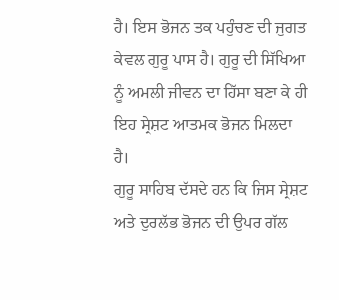ਹੈ। ਇਸ ਭੋਜਨ ਤਕ ਪਹੁੰਚਣ ਦੀ ਜੁਗਤ ਕੇਵਲ ਗੁਰੂ ਪਾਸ ਹੈ। ਗੁਰੂ ਦੀ ਸਿੱਖਿਆ ਨੂੰ ਅਮਲੀ ਜੀਵਨ ਦਾ ਹਿੱਸਾ ਬਣਾ ਕੇ ਹੀ ਇਹ ਸ੍ਰੇਸ਼ਟ ਆਤਮਕ ਭੋਜਨ ਮਿਲਦਾ ਹੈ।
ਗੁਰੂ ਸਾਹਿਬ ਦੱਸਦੇ ਹਨ ਕਿ ਜਿਸ ਸ੍ਰੇਸ਼ਟ ਅਤੇ ਦੁਰਲੱਭ ਭੋਜਨ ਦੀ ਉਪਰ ਗੱਲ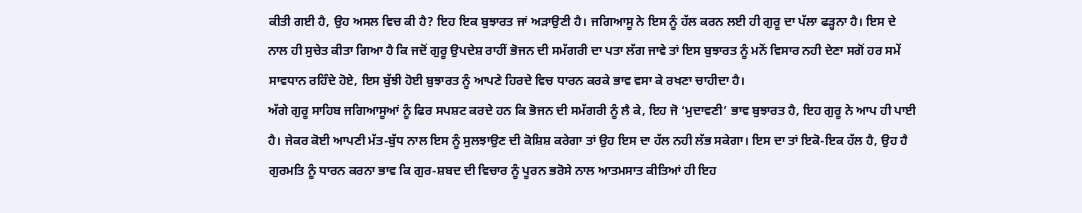ਕੀਤੀ ਗਈ ਹੈ, ਉਹ ਅਸਲ ਵਿਚ ਕੀ ਹੈ? ਇਹ ਇਕ ਬੁਝਾਰਤ ਜਾਂ ਅੜਾਉਣੀ ਹੈ। ਜਗਿਆਸੂ ਨੇ ਇਸ ਨੂੰ ਹੱਲ ਕਰਨ ਲਈ ਹੀ ਗੁਰੂ ਦਾ ਪੱਲਾ ਫੜ੍ਹਨਾ ਹੈ। ਇਸ ਦੇ ਨਾਲ ਹੀ ਸੁਚੇਤ ਕੀਤਾ ਗਿਆ ਹੈ ਕਿ ਜਦੋਂ ਗੁਰੂ ਉਪਦੇਸ਼ ਰਾਹੀਂ ਭੋਜਨ ਦੀ ਸਮੱਗਰੀ ਦਾ ਪਤਾ ਲੱਗ ਜਾਵੇ ਤਾਂ ਇਸ ਬੁਝਾਰਤ ਨੂੰ ਮਨੋਂ ਵਿਸਾਰ ਨਹੀ ਦੇਣਾ ਸਗੋਂ ਹਰ ਸਮੇਂ ਸਾਵਧਾਨ ਰਹਿੰਦੇ ਹੋਏ, ਇਸ ਬੁੱਝੀ ਹੋਈ ਬੁਝਾਰਤ ਨੂੰ ਆਪਣੇ ਹਿਰਦੇ ਵਿਚ ਧਾਰਨ ਕਰਕੇ ਭਾਵ ਵਸਾ ਕੇ ਰਖਣਾ ਚਾਹੀਦਾ ਹੈ।
ਅੱਗੇ ਗੁਰੂ ਸਾਹਿਬ ਜਗਿਆਸੂਆਂ ਨੂੰ ਫਿਰ ਸਪਸ਼ਟ ਕਰਦੇ ਹਨ ਕਿ ਭੋਜਨ ਦੀ ਸਮੱਗਰੀ ਨੂੰ ਲੈ ਕੇ, ਇਹ ਜੋ ‘ਮੁਦਾਵਣੀ’ ਭਾਵ ਬੁਝਾਰਤ ਹੈ, ਇਹ ਗੁਰੂ ਨੇ ਆਪ ਹੀ ਪਾਈ ਹੈ। ਜੇਕਰ ਕੋਈ ਆਪਣੀ ਮੱਤ-ਬੁੱਧ ਨਾਲ ਇਸ ਨੂੰ ਸੁਲਝਾਉਣ ਦੀ ਕੋਸ਼ਿਸ਼ ਕਰੇਗਾ ਤਾਂ ਉਹ ਇਸ ਦਾ ਹੱਲ ਨਹੀ ਲੱਭ ਸਕੇਗਾ। ਇਸ ਦਾ ਤਾਂ ਇਕੋ-ਇਕ ਹੱਲ ਹੈ, ਉਹ ਹੈ ਗੁਰਮਤਿ ਨੂੰ ਧਾਰਨ ਕਰਨਾ ਭਾਵ ਕਿ ਗੁਰ-ਸ਼ਬਦ ਦੀ ਵਿਚਾਰ ਨੂੰ ਪੂਰਨ ਭਰੋਸੇ ਨਾਲ ਆਤਮਸਾਤ ਕੀਤਿਆਂ ਹੀ ਇਹ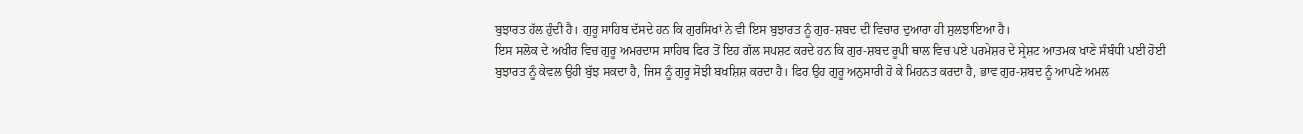ਬੁਝਾਰਤ ਹੱਲ ਹੁੰਦੀ ਹੈ। ਗੁਰੂ ਸਾਹਿਬ ਦੱਸਦੇ ਹਨ ਕਿ ਗੁਰਸਿਖਾਂ ਨੇ ਵੀ ਇਸ ਬੁਝਾਰਤ ਨੂੰ ਗੁਰ-ਸ਼ਬਦ ਦੀ ਵਿਚਾਰ ਦੁਆਰਾ ਹੀ ਸੁਲਝਾਇਆ ਹੈ।
ਇਸ ਸਲੋਕ ਦੇ ਅਖੀਰ ਵਿਚ ਗੁਰੂ ਅਮਰਦਾਸ ਸਾਹਿਬ ਫਿਰ ਤੋਂ ਇਹ ਗੱਲ ਸਪਸ਼ਟ ਕਰਦੇ ਹਨ ਕਿ ਗੁਰ-ਸ਼ਬਦ ਰੂਪੀ ਥਾਲ ਵਿਚ ਪਏ ਪਰਮੇਸ਼ਰ ਦੇ ਸ੍ਰੇਸ਼ਟ ਆਤਮਕ ਖਾਣੇ ਸੰਬੰਧੀ ਪਈ ਹੋਈ ਬੁਝਾਰਤ ਨੂੰ ਕੇਵਲ ਉਹੀ ਬੁੱਝ ਸਕਦਾ ਹੈ, ਜਿਸ ਨੂੰ ਗੁਰੂ ਸੋਝੀ ਬਖਸ਼ਿਸ਼ ਕਰਦਾ ਹੈ। ਫਿਰ ਉਹ ਗੁਰੂ ਅਨੁਸਾਰੀ ਹੋ ਕੇ ਮਿਹਨਤ ਕਰਦਾ ਹੈ, ਭਾਵ ਗੁਰ-ਸ਼ਬਦ ਨੂੰ ਆਪਣੇ ਅਮਲ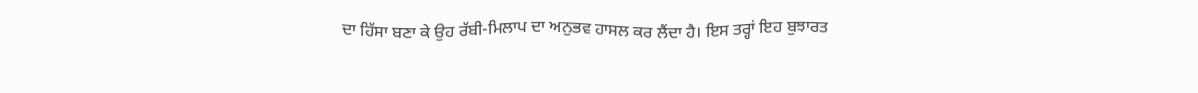ਦਾ ਹਿੱਸਾ ਬਣਾ ਕੇ ਉਹ ਰੱਬੀ-ਮਿਲਾਪ ਦਾ ਅਨੁਭਵ ਹਾਸਲ ਕਰ ਲੈਂਦਾ ਹੈ। ਇਸ ਤਰ੍ਹਾਂ ਇਹ ਬੁਝਾਰਤ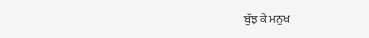ਬੁੱਝ ਕੇ ਮਨੁਖ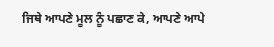ਜਿਥੇ ਆਪਣੇ ਮੂਲ ਨੂੰ ਪਛਾਣ ਕੇ, ਆਪਣੇ ਆਪੇ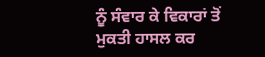ਨੂੰ ਸੰਵਾਰ ਕੇ ਵਿਕਾਰਾਂ ਤੋਂ ਮੁਕਤੀ ਹਾਸਲ ਕਰ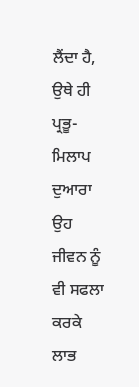ਲੈਂਦਾ ਹੈ, ਉਥੇ ਹੀ ਪ੍ਰਭੂ-ਮਿਲਾਪ ਦੁਆਰਾ ਉਹ ਜੀਵਨ ਨੂੰ ਵੀ ਸਫਲਾ ਕਰਕੇ ਲਾਭ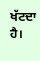ਖੱਟਦਾ ਹੈ।